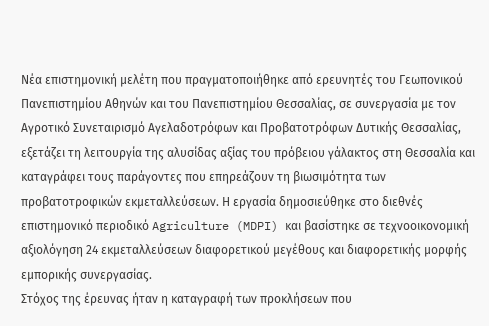Νέα επιστημονική μελέτη που πραγματοποιήθηκε από ερευνητές του Γεωπονικού Πανεπιστημίου Αθηνών και του Πανεπιστημίου Θεσσαλίας, σε συνεργασία με τον Αγροτικό Συνεταιρισμό Αγελαδοτρόφων και Προβατοτρόφων Δυτικής Θεσσαλίας, εξετάζει τη λειτουργία της αλυσίδας αξίας του πρόβειου γάλακτος στη Θεσσαλία και καταγράφει τους παράγοντες που επηρεάζουν τη βιωσιμότητα των προβατοτροφικών εκμεταλλεύσεων. Η εργασία δημοσιεύθηκε στο διεθνές επιστημονικό περιοδικό Agriculture (MDPI) και βασίστηκε σε τεχνοοικονομική αξιολόγηση 24 εκμεταλλεύσεων διαφορετικού μεγέθους και διαφορετικής μορφής εμπορικής συνεργασίας.
Στόχος της έρευνας ήταν η καταγραφή των προκλήσεων που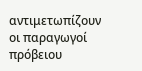αντιμετωπίζουν οι παραγωγοί πρόβειου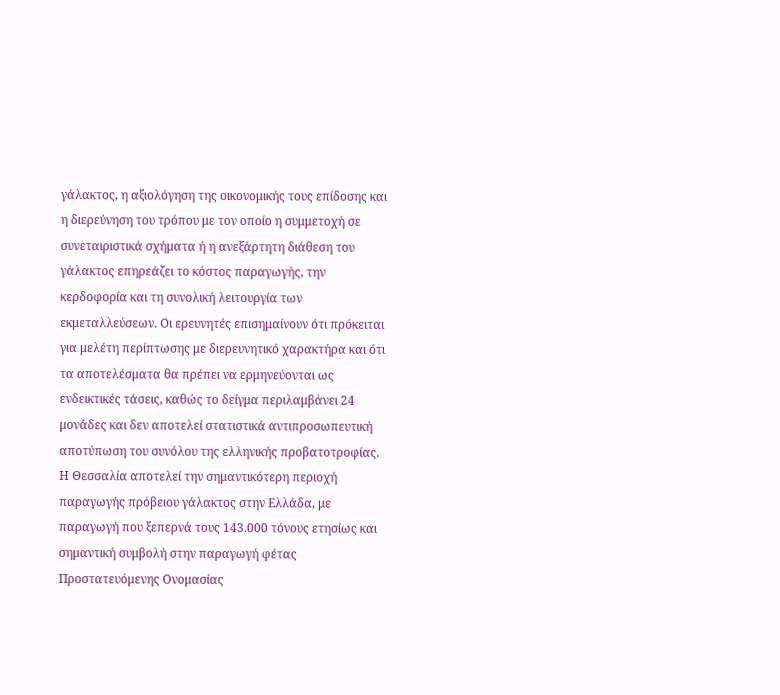γάλακτος, η αξιολόγηση της οικονομικής τους επίδοσης και η διερεύνηση του τρόπου με τον οποίο η συμμετοχή σε συνεταιριστικά σχήματα ή η ανεξάρτητη διάθεση του γάλακτος επηρεάζει το κόστος παραγωγής, την κερδοφορία και τη συνολική λειτουργία των εκμεταλλεύσεων. Οι ερευνητές επισημαίνουν ότι πρόκειται για μελέτη περίπτωσης με διερευνητικό χαρακτήρα και ότι τα αποτελέσματα θα πρέπει να ερμηνεύονται ως ενδεικτικές τάσεις, καθώς το δείγμα περιλαμβάνει 24 μονάδες και δεν αποτελεί στατιστικά αντιπροσωπευτική αποτύπωση του συνόλου της ελληνικής προβατοτροφίας.
Η Θεσσαλία αποτελεί την σημαντικότερη περιοχή παραγωγής πρόβειου γάλακτος στην Ελλάδα, με παραγωγή που ξεπερνά τους 143.000 τόνους ετησίως και σημαντική συμβολή στην παραγωγή φέτας Προστατευόμενης Ονομασίας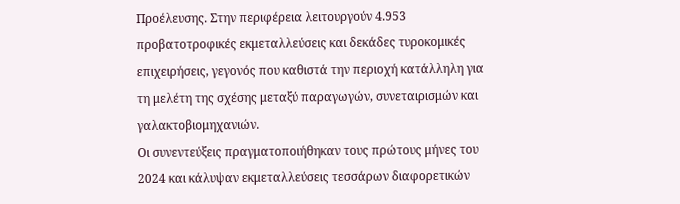Προέλευσης. Στην περιφέρεια λειτουργούν 4.953 προβατοτροφικές εκμεταλλεύσεις και δεκάδες τυροκομικές επιχειρήσεις, γεγονός που καθιστά την περιοχή κατάλληλη για τη μελέτη της σχέσης μεταξύ παραγωγών, συνεταιρισμών και γαλακτοβιομηχανιών.
Οι συνεντεύξεις πραγματοποιήθηκαν τους πρώτους μήνες του 2024 και κάλυψαν εκμεταλλεύσεις τεσσάρων διαφορετικών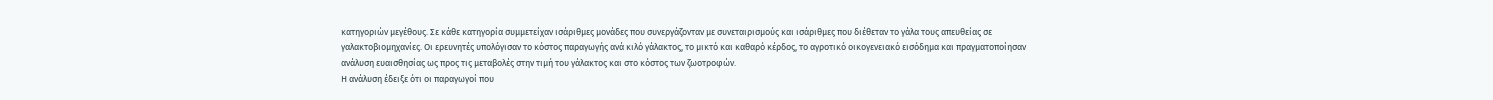κατηγοριών μεγέθους. Σε κάθε κατηγορία συμμετείχαν ισάριθμες μονάδες που συνεργάζονταν με συνεταιρισμούς και ισάριθμες που διέθεταν το γάλα τους απευθείας σε γαλακτοβιομηχανίες. Οι ερευνητές υπολόγισαν το κόστος παραγωγής ανά κιλό γάλακτος, το μικτό και καθαρό κέρδος, το αγροτικό οικογενειακό εισόδημα και πραγματοποίησαν ανάλυση ευαισθησίας ως προς τις μεταβολές στην τιμή του γάλακτος και στο κόστος των ζωοτροφών.
Η ανάλυση έδειξε ότι οι παραγωγοί που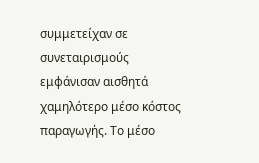συμμετείχαν σε συνεταιρισμούς εμφάνισαν αισθητά χαμηλότερο μέσο κόστος παραγωγής. Το μέσο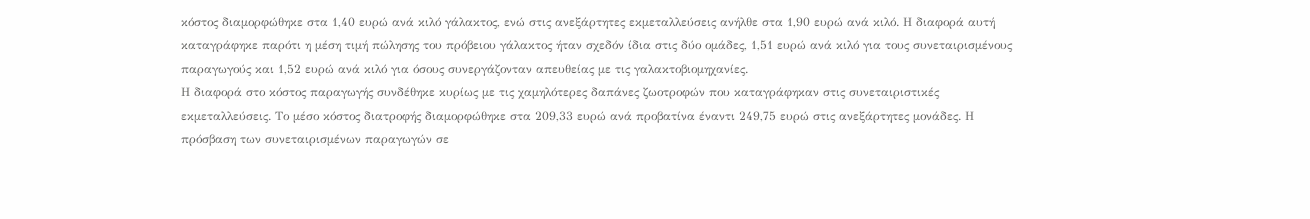κόστος διαμορφώθηκε στα 1,40 ευρώ ανά κιλό γάλακτος, ενώ στις ανεξάρτητες εκμεταλλεύσεις ανήλθε στα 1,90 ευρώ ανά κιλό. Η διαφορά αυτή καταγράφηκε παρότι η μέση τιμή πώλησης του πρόβειου γάλακτος ήταν σχεδόν ίδια στις δύο ομάδες, 1,51 ευρώ ανά κιλό για τους συνεταιρισμένους παραγωγούς και 1,52 ευρώ ανά κιλό για όσους συνεργάζονταν απευθείας με τις γαλακτοβιομηχανίες.
Η διαφορά στο κόστος παραγωγής συνδέθηκε κυρίως με τις χαμηλότερες δαπάνες ζωοτροφών που καταγράφηκαν στις συνεταιριστικές εκμεταλλεύσεις. Το μέσο κόστος διατροφής διαμορφώθηκε στα 209,33 ευρώ ανά προβατίνα έναντι 249,75 ευρώ στις ανεξάρτητες μονάδες. Η πρόσβαση των συνεταιρισμένων παραγωγών σε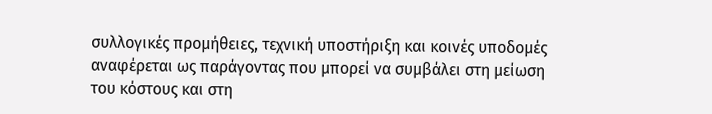συλλογικές προμήθειες, τεχνική υποστήριξη και κοινές υποδομές αναφέρεται ως παράγοντας που μπορεί να συμβάλει στη μείωση του κόστους και στη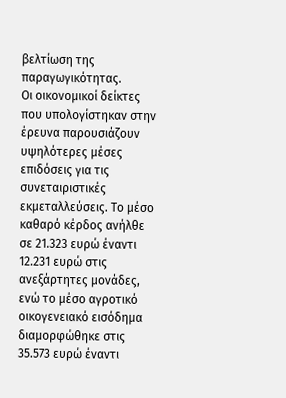βελτίωση της παραγωγικότητας.
Οι οικονομικοί δείκτες που υπολογίστηκαν στην έρευνα παρουσιάζουν υψηλότερες μέσες επιδόσεις για τις συνεταιριστικές εκμεταλλεύσεις. Το μέσο καθαρό κέρδος ανήλθε σε 21.323 ευρώ έναντι 12.231 ευρώ στις ανεξάρτητες μονάδες, ενώ το μέσο αγροτικό οικογενειακό εισόδημα διαμορφώθηκε στις 35.573 ευρώ έναντι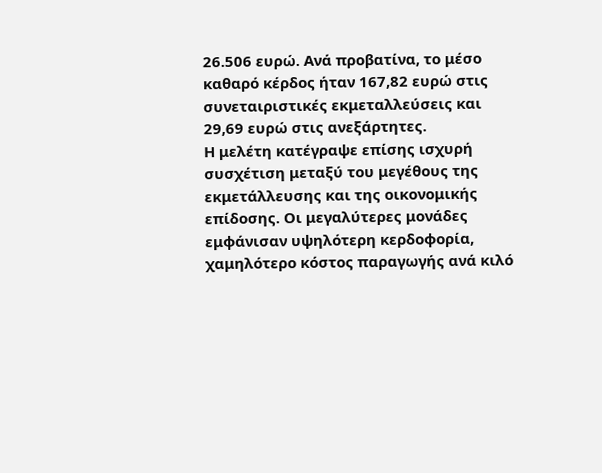26.506 ευρώ. Ανά προβατίνα, το μέσο καθαρό κέρδος ήταν 167,82 ευρώ στις συνεταιριστικές εκμεταλλεύσεις και 29,69 ευρώ στις ανεξάρτητες.
Η μελέτη κατέγραψε επίσης ισχυρή συσχέτιση μεταξύ του μεγέθους της εκμετάλλευσης και της οικονομικής επίδοσης. Οι μεγαλύτερες μονάδες εμφάνισαν υψηλότερη κερδοφορία, χαμηλότερο κόστος παραγωγής ανά κιλό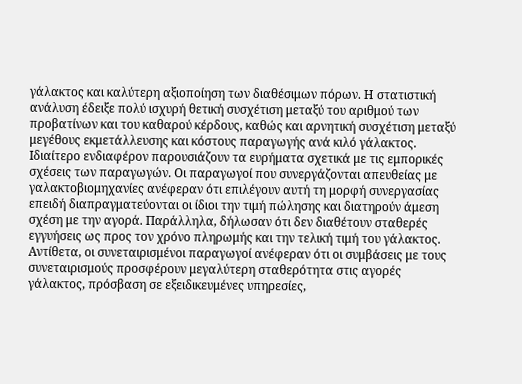γάλακτος και καλύτερη αξιοποίηση των διαθέσιμων πόρων. Η στατιστική ανάλυση έδειξε πολύ ισχυρή θετική συσχέτιση μεταξύ του αριθμού των προβατίνων και του καθαρού κέρδους, καθώς και αρνητική συσχέτιση μεταξύ μεγέθους εκμετάλλευσης και κόστους παραγωγής ανά κιλό γάλακτος.
Ιδιαίτερο ενδιαφέρον παρουσιάζουν τα ευρήματα σχετικά με τις εμπορικές σχέσεις των παραγωγών. Οι παραγωγοί που συνεργάζονται απευθείας με γαλακτοβιομηχανίες ανέφεραν ότι επιλέγουν αυτή τη μορφή συνεργασίας επειδή διαπραγματεύονται οι ίδιοι την τιμή πώλησης και διατηρούν άμεση σχέση με την αγορά. Παράλληλα, δήλωσαν ότι δεν διαθέτουν σταθερές εγγυήσεις ως προς τον χρόνο πληρωμής και την τελική τιμή του γάλακτος. Αντίθετα, οι συνεταιρισμένοι παραγωγοί ανέφεραν ότι οι συμβάσεις με τους συνεταιρισμούς προσφέρουν μεγαλύτερη σταθερότητα στις αγορές γάλακτος, πρόσβαση σε εξειδικευμένες υπηρεσίες,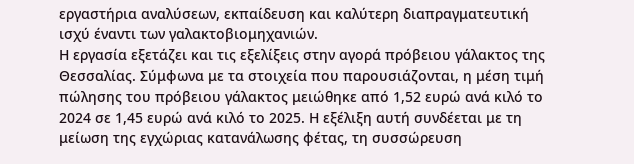εργαστήρια αναλύσεων, εκπαίδευση και καλύτερη διαπραγματευτική ισχύ έναντι των γαλακτοβιομηχανιών.
Η εργασία εξετάζει και τις εξελίξεις στην αγορά πρόβειου γάλακτος της Θεσσαλίας. Σύμφωνα με τα στοιχεία που παρουσιάζονται, η μέση τιμή πώλησης του πρόβειου γάλακτος μειώθηκε από 1,52 ευρώ ανά κιλό το 2024 σε 1,45 ευρώ ανά κιλό το 2025. Η εξέλιξη αυτή συνδέεται με τη μείωση της εγχώριας κατανάλωσης φέτας, τη συσσώρευση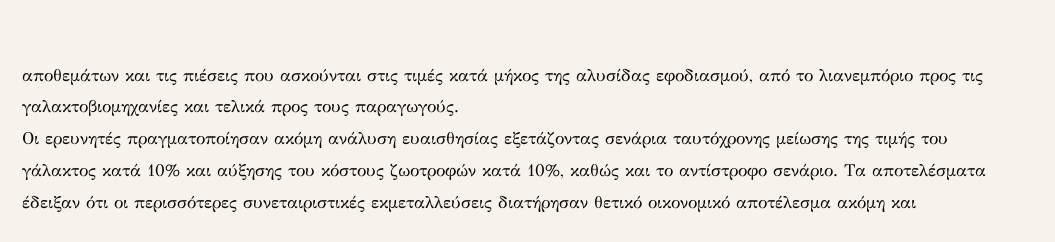αποθεμάτων και τις πιέσεις που ασκούνται στις τιμές κατά μήκος της αλυσίδας εφοδιασμού, από το λιανεμπόριο προς τις γαλακτοβιομηχανίες και τελικά προς τους παραγωγούς.
Οι ερευνητές πραγματοποίησαν ακόμη ανάλυση ευαισθησίας εξετάζοντας σενάρια ταυτόχρονης μείωσης της τιμής του γάλακτος κατά 10% και αύξησης του κόστους ζωοτροφών κατά 10%, καθώς και το αντίστροφο σενάριο. Τα αποτελέσματα έδειξαν ότι οι περισσότερες συνεταιριστικές εκμεταλλεύσεις διατήρησαν θετικό οικονομικό αποτέλεσμα ακόμη και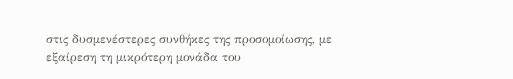στις δυσμενέστερες συνθήκες της προσομοίωσης, με εξαίρεση τη μικρότερη μονάδα του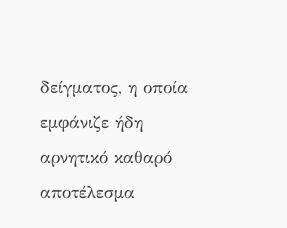δείγματος, η οποία εμφάνιζε ήδη αρνητικό καθαρό αποτέλεσμα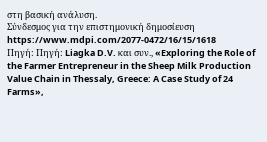στη βασική ανάλυση.
Σύνδεσμος για την επιστημονική δημοσίευση https://www.mdpi.com/2077-0472/16/15/1618
Πηγή: Πηγή: Liagka D.V. και συν., «Exploring the Role of the Farmer Entrepreneur in the Sheep Milk Production Value Chain in Thessaly, Greece: A Case Study of 24 Farms»,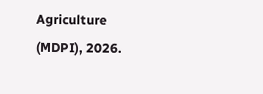Agriculture (MDPI), 2026.